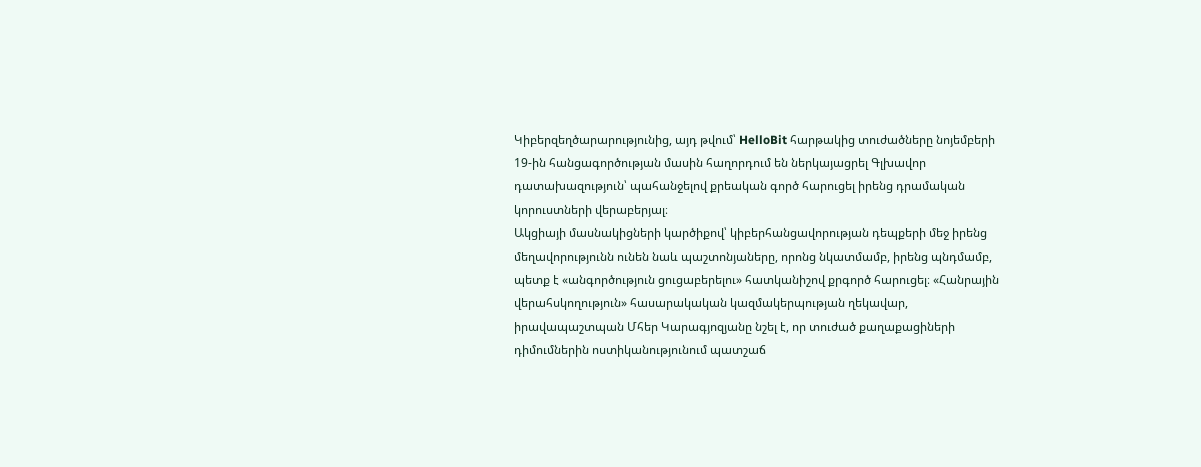Կիբերզեղծարարությունից, այդ թվում՝ HelloBit հարթակից տուժածները նոյեմբերի 19-ին հանցագործության մասին հաղորդում են ներկայացրել Գլխավոր դատախազություն՝ պահանջելով քրեական գործ հարուցել իրենց դրամական կորուստների վերաբերյալ։
Ակցիայի մասնակիցների կարծիքով՝ կիբերհանցավորության դեպքերի մեջ իրենց մեղավորությունն ունեն նաև պաշտոնյաները, որոնց նկատմամբ, իրենց պնդմամբ, պետք է «անգործություն ցուցաբերելու» հատկանիշով քրգործ հարուցել։ «Հանրային վերահսկողություն» հասարակական կազմակերպության ղեկավար, իրավապաշտպան Մհեր Կարագյոզյանը նշել է, որ տուժած քաղաքացիների դիմումներին ոստիկանությունում պատշաճ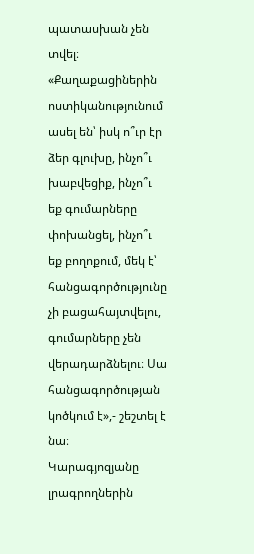պատասխան չեն տվել։
«Քաղաքացիներին ոստիկանությունում ասել են՝ իսկ ո՞ւր էր ձեր գլուխը, ինչո՞ւ խաբվեցիք, ինչո՞ւ եք գումարները փոխանցել, ինչո՞ւ եք բողոքում, մեկ է՝ հանցագործությունը չի բացահայտվելու, գումարները չեն վերադարձնելու։ Սա հանցագործության կոծկում է»,- շեշտել է նա։
Կարագյոզյանը լրագրողներին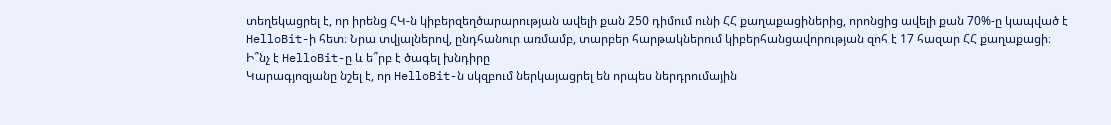տեղեկացրել է, որ իրենց ՀԿ-ն կիբերզեղծարարության ավելի քան 250 դիմում ունի ՀՀ քաղաքացիներից, որոնցից ավելի քան 70%-ը կապված է HelloBit-ի հետ։ Նրա տվյալներով, ընդհանուր առմամբ, տարբեր հարթակներում կիբերհանցավորության զոհ է 17 հազար ՀՀ քաղաքացի։
Ի՞նչ է HelloBit-ը և ե՞րբ է ծագել խնդիրը
Կարագյոզյանը նշել է, որ HelloBit-ն սկզբում ներկայացրել են որպես ներդրումային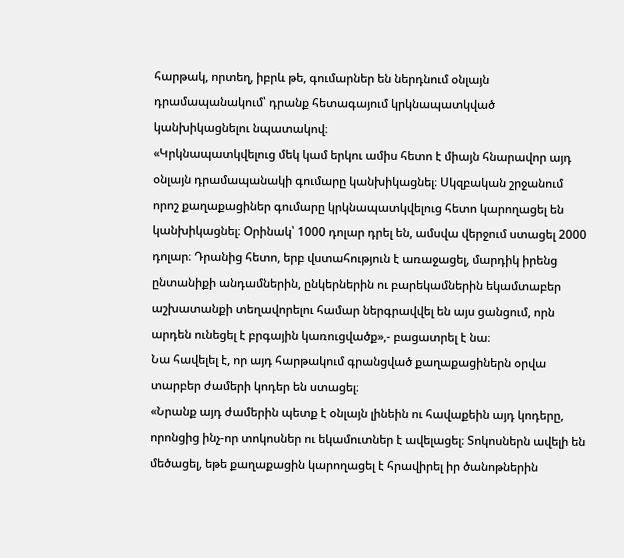հարթակ, որտեղ, իբրև թե, գումարներ են ներդնում օնլայն դրամապանակում՝ դրանք հետագայում կրկնապատկված կանխիկացնելու նպատակով։
«Կրկնապատկվելուց մեկ կամ երկու ամիս հետո է միայն հնարավոր այդ օնլայն դրամապանակի գումարը կանխիկացնել։ Սկզբական շրջանում որոշ քաղաքացիներ գումարը կրկնապատկվելուց հետո կարողացել են կանխիկացնել։ Օրինակ՝ 1000 դոլար դրել են, ամսվա վերջում ստացել 2000 դոլար։ Դրանից հետո, երբ վստահություն է առաջացել, մարդիկ իրենց ընտանիքի անդամներին, ընկերներին ու բարեկամներին եկամտաբեր աշխատանքի տեղավորելու համար ներգրավվել են այս ցանցում, որն արդեն ունեցել է բրգային կառուցվածք»,- բացատրել է նա։
Նա հավելել է, որ այդ հարթակում գրանցված քաղաքացիներն օրվա տարբեր ժամերի կոդեր են ստացել։
«Նրանք այդ ժամերին պետք է օնլայն լինեին ու հավաքեին այդ կոդերը, որոնցից ինչ-որ տոկոսներ ու եկամուտներ է ավելացել։ Տոկոսներն ավելի են մեծացել, եթե քաղաքացին կարողացել է հրավիրել իր ծանոթներին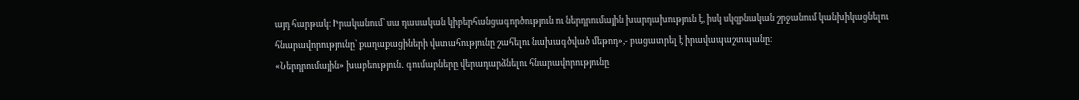այդ հարթակ։ Իրականում՝ սա դասական կիբերհանցագործություն ու ներդրումային խարդախություն է, իսկ սկզբնական շրջանում կանխիկացնելու հնարավորությունը՝ քաղաքացիների վստահությունը շահելու նախագծված մեթոդ»,- բացատրել է իրավապաշտպանը։
«Ներդրումային» խաբեություն․ գումարները վերադարձնելու հնարավորությունը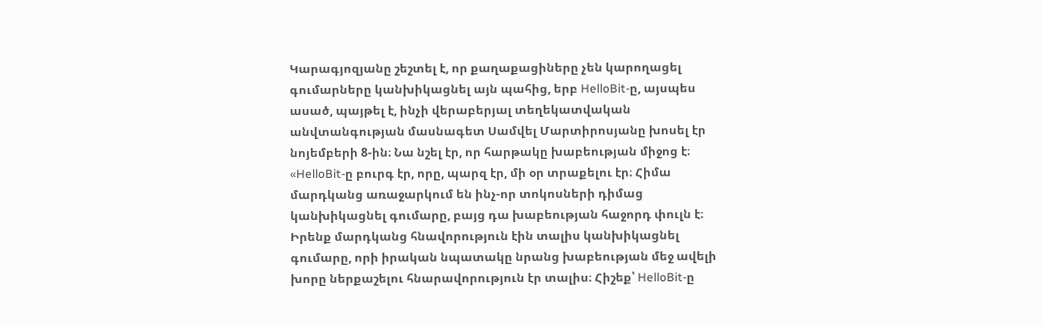Կարագյոզյանը շեշտել է, որ քաղաքացիները չեն կարողացել գումարները կանխիկացնել այն պահից, երբ HelloBit-ը, այսպես ասած, պայթել է, ինչի վերաբերյալ տեղեկատվական անվտանգության մասնագետ Սամվել Մարտիրոսյանը խոսել էր նոյեմբերի 8-ին։ Նա նշել էր, որ հարթակը խաբեության միջոց է։
«HelloBit-ը բուրգ էր, որը, պարզ էր, մի օր տրաքելու էր։ Հիմա մարդկանց առաջարկում են ինչ-որ տոկոսների դիմաց կանխիկացնել գումարը, բայց դա խաբեության հաջորդ փուլն է։ Իրենք մարդկանց հնավորություն էին տալիս կանխիկացնել գումարը, որի իրական նպատակը նրանց խաբեության մեջ ավելի խորը ներքաշելու հնարավորություն էր տալիս։ Հիշեք՝ HelloBit-ը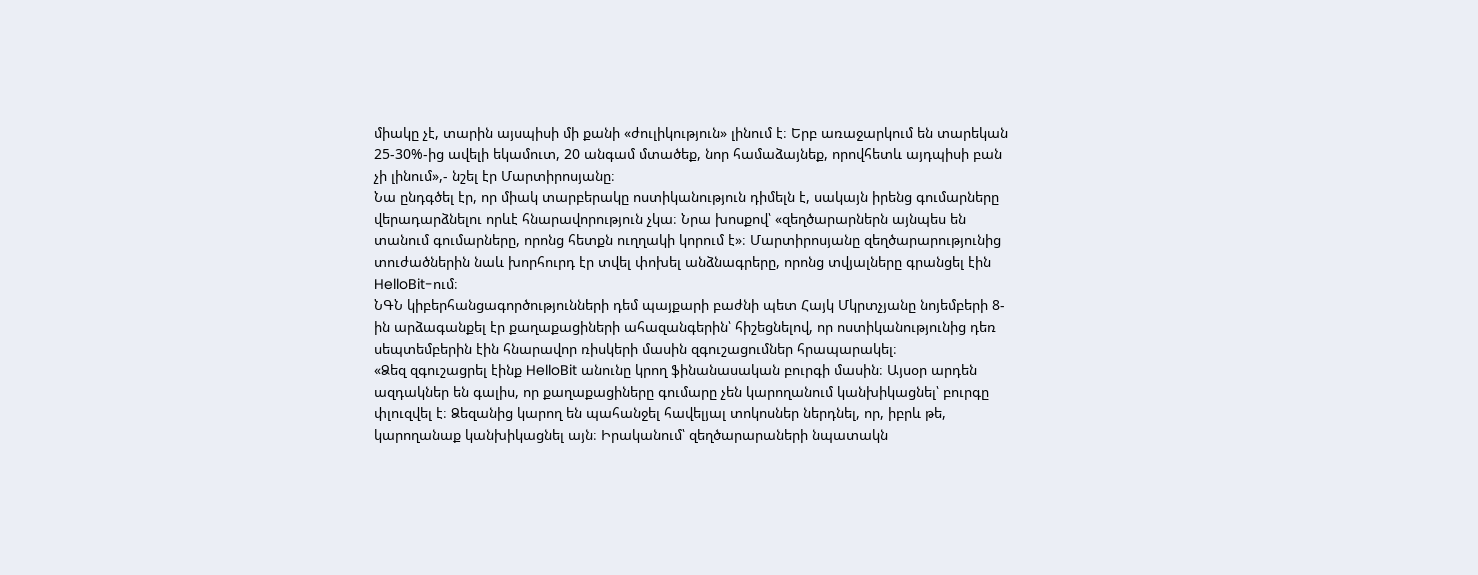միակը չէ, տարին այսպիսի մի քանի «ժուլիկություն» լինում է։ Երբ առաջարկում են տարեկան 25-30%-ից ավելի եկամուտ, 20 անգամ մտածեք, նոր համաձայնեք, որովհետև այդպիսի բան չի լինում»,- նշել էր Մարտիրոսյանը։
Նա ընդգծել էր, որ միակ տարբերակը ոստիկանություն դիմելն է, սակայն իրենց գումարները վերադարձնելու որևէ հնարավորություն չկա։ Նրա խոսքով՝ «զեղծարարներն այնպես են տանում գումարները, որոնց հետքն ուղղակի կորում է»։ Մարտիրոսյանը զեղծարարությունից տուժածներին նաև խորհուրդ էր տվել փոխել անձնագրերը, որոնց տվյալները գրանցել էին HelloBit-ում։
ՆԳՆ կիբերհանցագործությունների դեմ պայքարի բաժնի պետ Հայկ Մկրտչյանը նոյեմբերի 8-ին արձագանքել էր քաղաքացիների ահազանգերին՝ հիշեցնելով, որ ոստիկանությունից դեռ սեպտեմբերին էին հնարավոր ռիսկերի մասին զգուշացումներ հրապարակել։
«Ձեզ զգուշացրել էինք HelloBit անունը կրող ֆինանասական բուրգի մասին։ Այսօր արդեն ազդակներ են գալիս, որ քաղաքացիները գումարը չեն կարողանում կանխիկացնել՝ բուրգը փլուզվել է։ Ձեզանից կարող են պահանջել հավելյալ տոկոսներ ներդնել, որ, իբրև թե, կարողանաք կանխիկացնել այն։ Իրականում՝ զեղծարարաների նպատակն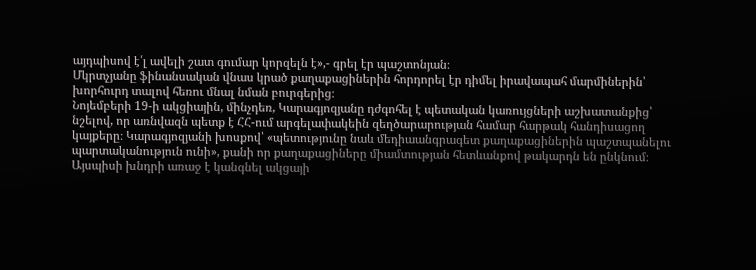այդպիսով է՛լ ավելի շատ գումար կորզելն է»,- գրել էր պաշտոնյան։
Մկրտչյանը ֆինանսական վնաս կրած քաղաքացիներին հորդորել էր դիմել իրավապահ մարմիներին՝ խորհուրդ տալով հեռու մնալ նման բուրգերից։
Նոյեմբերի 19-ի ակցիային, մինչդեռ, Կարագյոզյանը դժգոհել է պետական կառույցների աշխատանքից՝ նշելով, որ առնվազն պետք է ՀՀ-ում արգելափակեին զեղծարարության համար հարթակ հանդիսացող կայքերը։ Կարագյոզյանի խոսքով՝ «պետությունը նաև մեդիաանգրագետ քաղաքացիներին պաշտպանելու պարտականություն ունի», քանի որ քաղաքացիները միամտության հետևանքով թակարդն են ընկնում։
Այսպիսի խնդրի առաջ է կանգնել ակցայի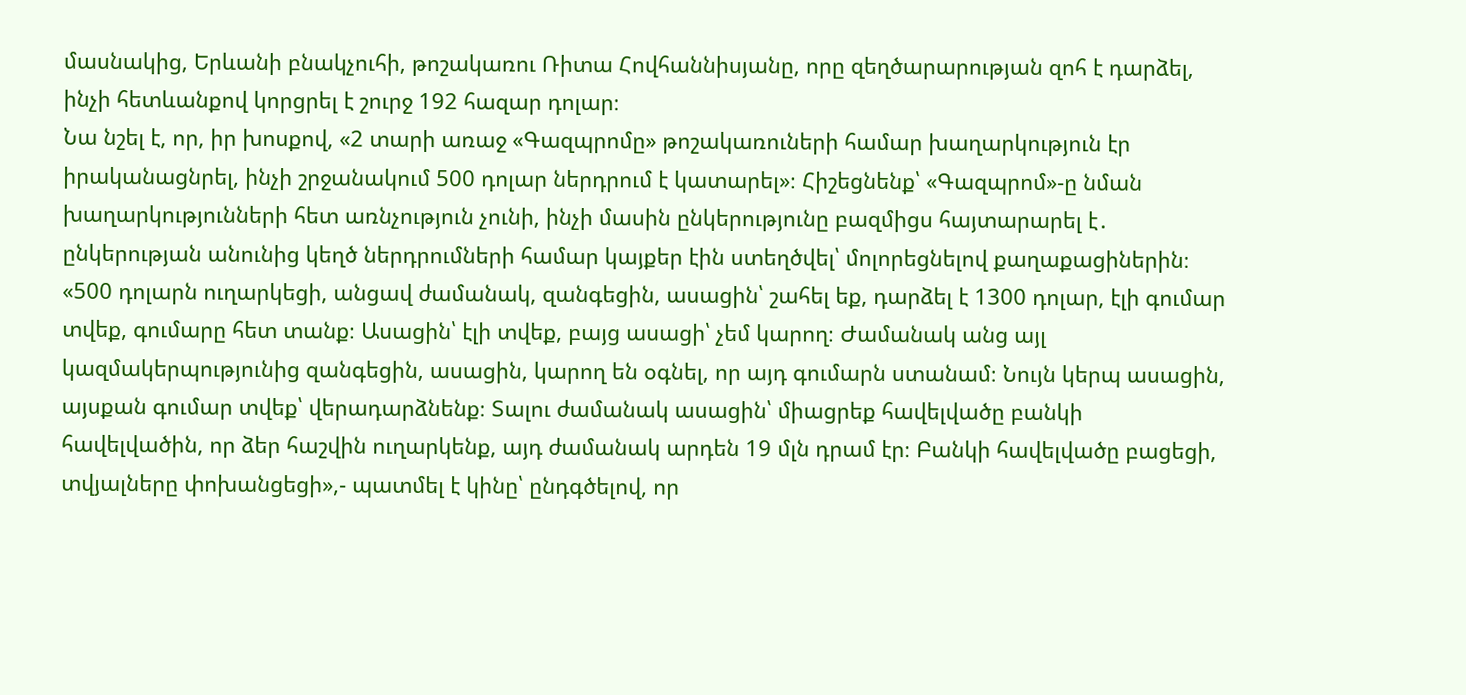մասնակից, Երևանի բնակչուհի, թոշակառու Ռիտա Հովհաննիսյանը, որը զեղծարարության զոհ է դարձել, ինչի հետևանքով կորցրել է շուրջ 192 հազար դոլար։
Նա նշել է, որ, իր խոսքով, «2 տարի առաջ «Գազպրոմը» թոշակառուների համար խաղարկություն էր իրականացնրել, ինչի շրջանակում 500 դոլար ներդրում է կատարել»։ Հիշեցնենք՝ «Գազպրոմ»-ը նման խաղարկությունների հետ առնչություն չունի, ինչի մասին ընկերությունը բազմիցս հայտարարել է․ ընկերության անունից կեղծ ներդրումների համար կայքեր էին ստեղծվել՝ մոլորեցնելով քաղաքացիներին։
«500 դոլարն ուղարկեցի, անցավ ժամանակ, զանգեցին, ասացին՝ շահել եք, դարձել է 1300 դոլար, էլի գումար տվեք, գումարը հետ տանք։ Ասացին՝ էլի տվեք, բայց ասացի՝ չեմ կարող։ Ժամանակ անց այլ կազմակերպությունից զանգեցին, ասացին, կարող են օգնել, որ այդ գումարն ստանամ։ Նույն կերպ ասացին, այսքան գումար տվեք՝ վերադարձնենք։ Տալու ժամանակ ասացին՝ միացրեք հավելվածը բանկի հավելվածին, որ ձեր հաշվին ուղարկենք, այդ ժամանակ արդեն 19 մլն դրամ էր։ Բանկի հավելվածը բացեցի, տվյալները փոխանցեցի»,- պատմել է կինը՝ ընդգծելով, որ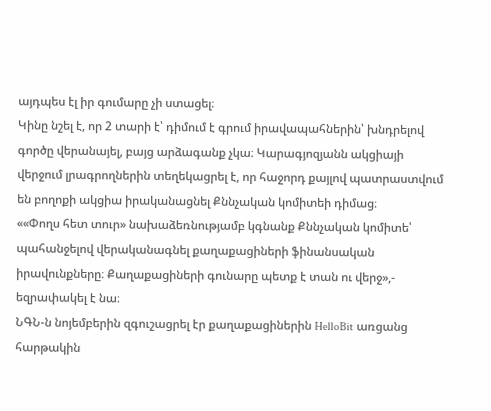այդպես էլ իր գումարը չի ստացել։
Կինը նշել է, որ 2 տարի է՝ դիմում է գրում իրավապահներին՝ խնդրելով գործը վերանայել, բայց արձագանք չկա։ Կարագյոզյանն ակցիայի վերջում լրագրողներին տեղեկացրել է, որ հաջորդ քայլով պատրաստվում են բողոքի ակցիա իրականացնել Քննչական կոմիտեի դիմաց։
««Փողս հետ տուր» նախաձեռնությամբ կգնանք Քննչական կոմիտե՝ պահանջելով վերականագնել քաղաքացիների ֆինանսական իրավունքները։ Քաղաքացիների գունարը պետք է տան ու վերջ»,- եզրափակել է նա։
ՆԳՆ-ն նոյեմբերին զգուշացրել էր քաղաքացիներին HelloBit առցանց հարթակին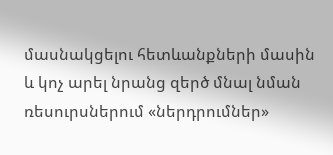մասնակցելու հետևանքների մասին և կոչ արել նրանց զերծ մնալ նման ռեսուրսներում «ներդրումներ»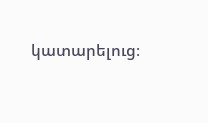կատարելուց։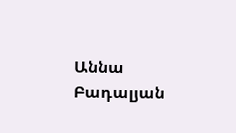Աննա Բադալյան